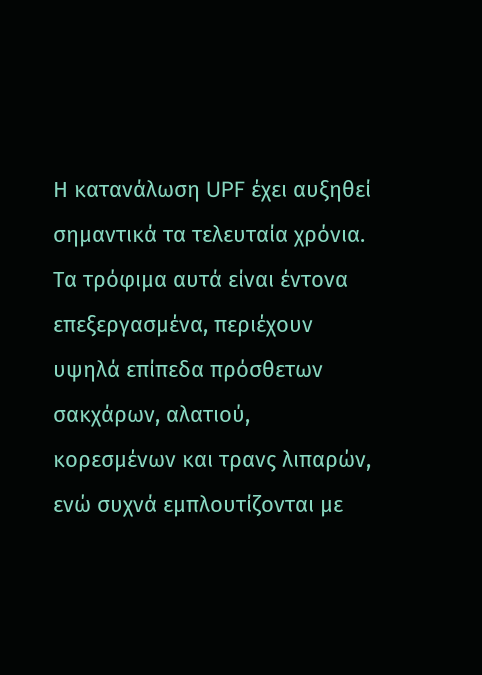Η κατανάλωση UPF έχει αυξηθεί σημαντικά τα τελευταία χρόνια. Τα τρόφιμα αυτά είναι έντονα επεξεργασμένα, περιέχουν υψηλά επίπεδα πρόσθετων σακχάρων, αλατιού, κορεσμένων και τρανς λιπαρών, ενώ συχνά εμπλουτίζονται με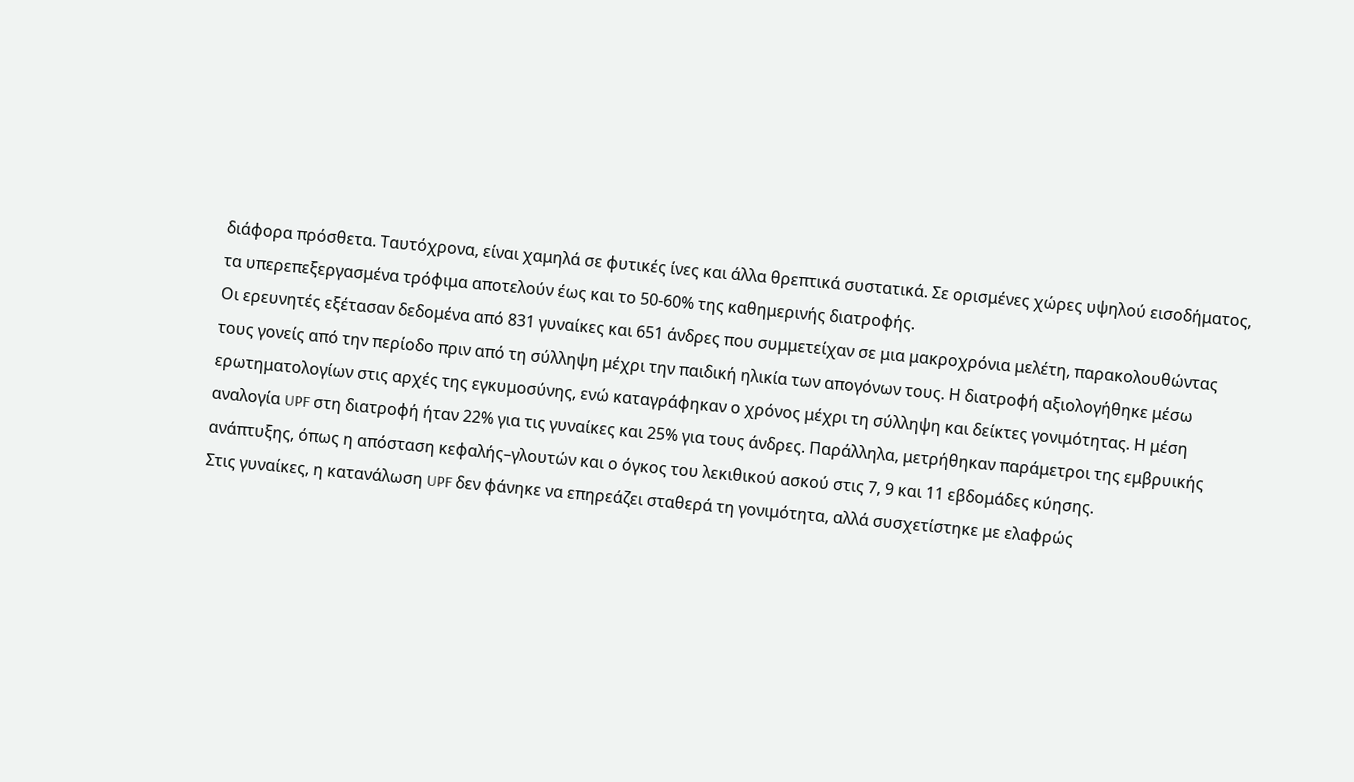διάφορα πρόσθετα. Ταυτόχρονα, είναι χαμηλά σε φυτικές ίνες και άλλα θρεπτικά συστατικά. Σε ορισμένες χώρες υψηλού εισοδήματος, τα υπερεπεξεργασμένα τρόφιμα αποτελούν έως και το 50-60% της καθημερινής διατροφής.
Οι ερευνητές εξέτασαν δεδομένα από 831 γυναίκες και 651 άνδρες που συμμετείχαν σε μια μακροχρόνια μελέτη, παρακολουθώντας τους γονείς από την περίοδο πριν από τη σύλληψη μέχρι την παιδική ηλικία των απογόνων τους. Η διατροφή αξιολογήθηκε μέσω ερωτηματολογίων στις αρχές της εγκυμοσύνης, ενώ καταγράφηκαν ο χρόνος μέχρι τη σύλληψη και δείκτες γονιμότητας. Η μέση αναλογία UPF στη διατροφή ήταν 22% για τις γυναίκες και 25% για τους άνδρες. Παράλληλα, μετρήθηκαν παράμετροι της εμβρυικής ανάπτυξης, όπως η απόσταση κεφαλής–γλουτών και ο όγκος του λεκιθικού ασκού στις 7, 9 και 11 εβδομάδες κύησης.
Στις γυναίκες, η κατανάλωση UPF δεν φάνηκε να επηρεάζει σταθερά τη γονιμότητα, αλλά συσχετίστηκε με ελαφρώς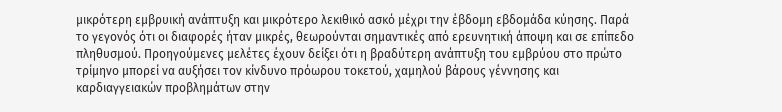μικρότερη εμβρυική ανάπτυξη και μικρότερο λεκιθικό ασκό μέχρι την έβδομη εβδομάδα κύησης. Παρά το γεγονός ότι οι διαφορές ήταν μικρές, θεωρούνται σημαντικές από ερευνητική άποψη και σε επίπεδο πληθυσμού. Προηγούμενες μελέτες έχουν δείξει ότι η βραδύτερη ανάπτυξη του εμβρύου στο πρώτο τρίμηνο μπορεί να αυξήσει τον κίνδυνο πρόωρου τοκετού, χαμηλού βάρους γέννησης και καρδιαγγειακών προβλημάτων στην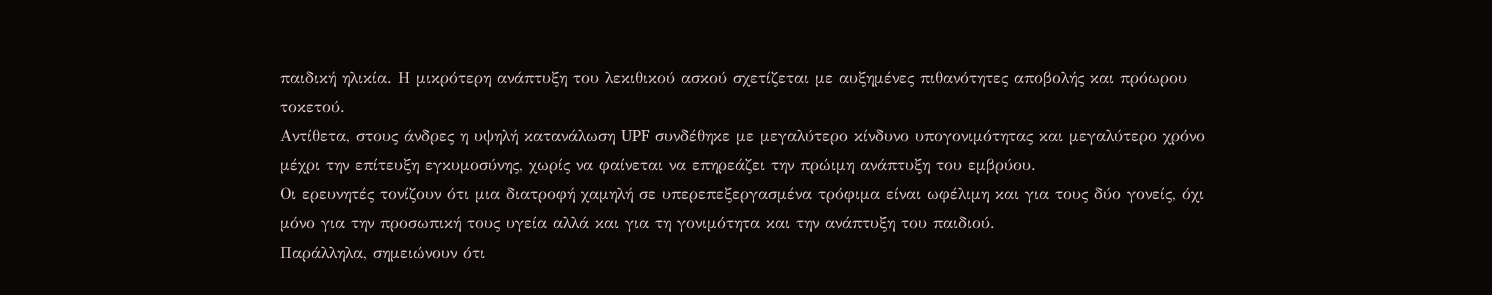παιδική ηλικία. Η μικρότερη ανάπτυξη του λεκιθικού ασκού σχετίζεται με αυξημένες πιθανότητες αποβολής και πρόωρου τοκετού.
Αντίθετα, στους άνδρες η υψηλή κατανάλωση UPF συνδέθηκε με μεγαλύτερο κίνδυνο υπογονιμότητας και μεγαλύτερο χρόνο μέχρι την επίτευξη εγκυμοσύνης, χωρίς να φαίνεται να επηρεάζει την πρώιμη ανάπτυξη του εμβρύου.
Οι ερευνητές τονίζουν ότι μια διατροφή χαμηλή σε υπερεπεξεργασμένα τρόφιμα είναι ωφέλιμη και για τους δύο γονείς, όχι μόνο για την προσωπική τους υγεία αλλά και για τη γονιμότητα και την ανάπτυξη του παιδιού.
Παράλληλα, σημειώνουν ότι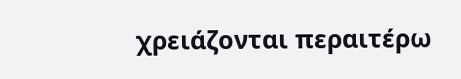χρειάζονται περαιτέρω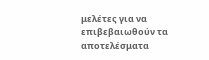μελέτες για να επιβεβαιωθούν τα αποτελέσματα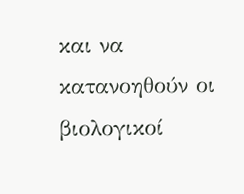και να κατανοηθούν οι βιολογικοί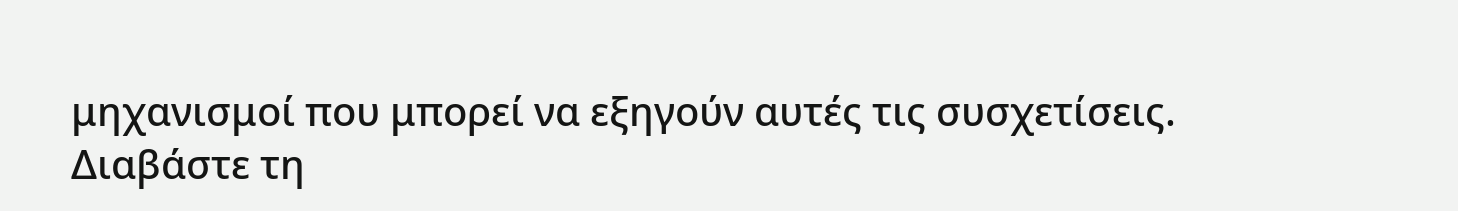μηχανισμοί που μπορεί να εξηγούν αυτές τις συσχετίσεις.
Διαβάστε τη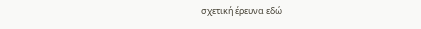σχετική έρευνα εδώ